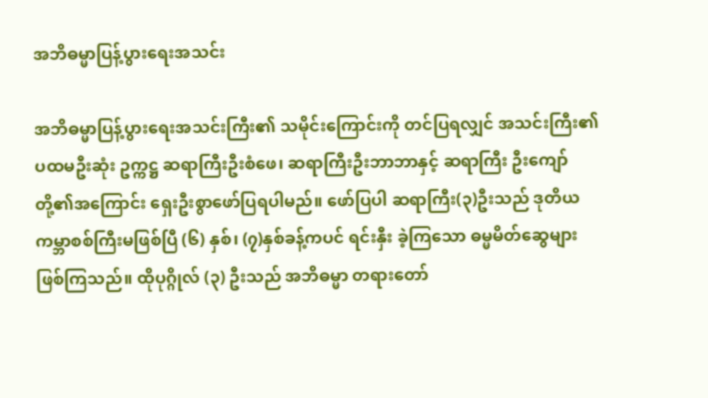အဘိဓမ္မာပြန့်ပွားရေးအသင်း

အဘိဓမ္မာပြန့်ပွားရေးအသင်းကြီး၏ သမိုင်းကြောင်းကို တင်ပြရလျှင် အသင်းကြီး၏ ပထမဦးဆုံး ဥက္ကဋ္ဌ ဆရာကြီးဦးစံဖေ၊ ဆရာကြီးဦးဘာဘာနှင့် ဆရာကြီး ဦးကျော်တို့၏အကြောင်း ရှေးဦးစွာဖော်ပြရပါမည်။ ဖော်ပြပါ ဆရာကြီး(၃)ဦးသည် ဒုတိယကမ္ဘာစစ်ကြီးမဖြစ်ပြီ (၆) နှစ်၊ (၇)နှစ်ခန့်ကပင် ရင်းနှီး ခဲ့ကြသော ဓမ္မမိတ်ဆွေများ ဖြစ်ကြသည်။ ထိုပုဂ္ဂိုလ် (၃) ဦးသည် အဘိဓမ္မာ တရားတော်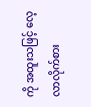ကို အထူးသဖြင့် လေ့လာလိုက်စား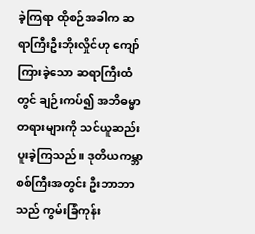ခဲ့ကြရာ ထိုစဉ်အခါက ဆရာကြီးဦးဘိုးလှိုင်ဟု ကျော်ကြားခဲ့သော ဆရာကြီးထံတွင် ချဉ်းကပ်၍ အဘိဓမ္မာ တရားများကို သင်ယူဆည်းပူးခဲ့ကြသည်။ ဒုတိယကမ္ဘာစစ်ကြီးအတွင်း ဦးဘာဘာသည် ကွမ်းခြံကုန်း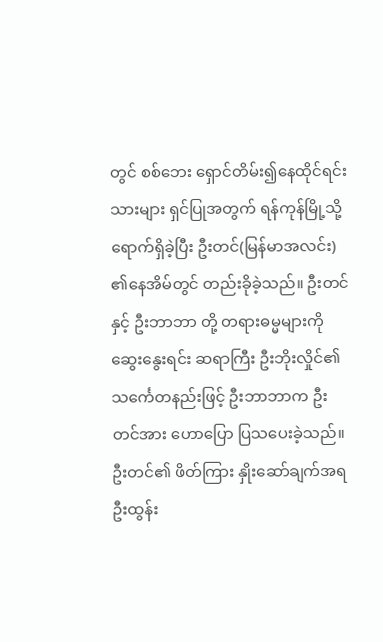တွင် စစ်ဘေး ရှောင်တိမ်း၍နေထိုင်ရင်းသားများ ရှင်ပြုအတွက် ရန်ကုန်မြို့သို့ ရောက်ရှိခဲ့ပြီး ဦးတင်(မြန်မာအလင်း) ၏နေအိမ်တွင် တည်းခိုခဲ့သည်။ ဦးတင်နှင့် ဦးဘာဘာ တို့ တရားဓမ္မများကို ဆွေးနွေးရင်း ဆရာကြီး ဦးဘိုးလှိုင်၏ သင်္ကေတနည်းဖြင့် ဦးဘာဘာက ဦးတင်အား ဟောပြော ပြသပေးခဲ့သည်။ ဦးတင်၏ ဖိတ်ကြား နှိုးဆော်ချက်အရ ဦးထွန်း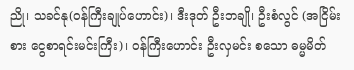ညို၊ သခင်နု(ဝန်ကြီးချုပ်ဟောင်း)၊ ဒီးဒုတ် ဦးဘချို၊ ဦးစံလွင် (အငြိမ်းစား ငွေစာရင်းမင်းကြီး)၊ ဝန်ကြီးဟောင်း ဦးလှမင်း စသော ဓမ္မမိတ်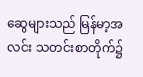ဆွေများသည် မြန်မာ့အလင်း သတင်းစာတိုက်၌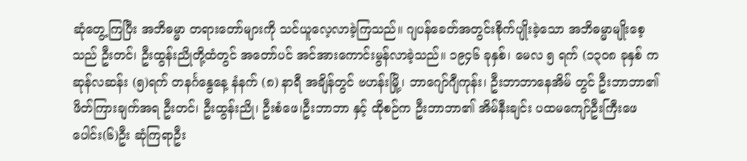ဆုံတွေ့ကြပြီး အဘိဓမ္မာ တရားတော်များကို သင်ယူလေ့လာခဲ့ကြသည်။ ဂျပန်ခေတ်အတွင်းစိုက်ပျိုးခဲ့သော အဘိဓမ္မာမျိုးစေ့သည် ဦးတင်၊ ဦးထွန်းညိုတို့ထံတွင် အတော်ပင် အင်အားကောင်းမွန်လာခဲ့သည်။ ၁၉၄၆ ခုနှစ်၊ မေလ ၅ ရက် (၁၃၀၈ ခုနှစ် ကဆုန်လဆန်း (၅)ရက် တနင်္ဂနွေနေ့ နံနက် (၈) နာရီ အချိန်တွင် ဗဟန်းမြို့၊ ဘာဂျော်ဂျီကုန်း၊ ဦးဘာဘာနေအိမ် တွင် ဦးဘာဘာ၏ဖိတ်ကြားချက်အရ ဦးတင်၊ ဦးထွန်းညို၊ ဦးစံဖေ၊ဦးဘာဘာ နှင့် ထိုစဉ်က ဦးဘာဘာ၏ အိမ်နီးချင်း ပထမကျော်ဦးကြီးဖေ ပေါင်း(၆)ဦး ဆုံကြရာဦး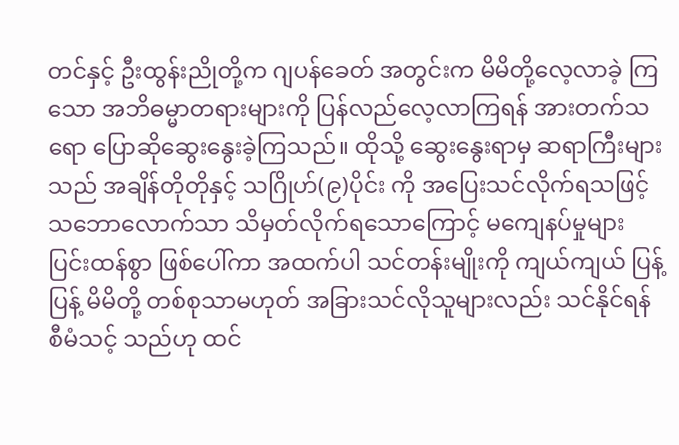တင်နှင့် ဦးထွန်းညိုတို့က ဂျပန်ခေတ် အတွင်းက မိမိတို့လေ့လာခဲ့ ကြသော အဘိဓမ္မာတရားများကို ပြန်လည်လေ့လာကြရန် အားတက်သရော ပြောဆိုဆွေးနွေးခဲ့ကြသည်။ ထိုသို့ ဆွေးနွေးရာမှ ဆရာကြီးများသည် အချိန်တိုတိုနှင့် သဂြိုဟ်(၉)ပိုင်း ကို အပြေးသင်လိုက်ရသဖြင့် သဘောလောက်သာ သိမှတ်လိုက်ရသောကြောင့် မကျေနပ်မှုများ ပြင်းထန်စွာ ဖြစ်ပေါ်ကာ အထက်ပါ သင်တန်းမျိုးကို ကျယ်ကျယ် ပြန့်ပြန့် မိမိတို့ တစ်စုသာမဟုတ် အခြားသင်လိုသူများလည်း သင်နိုင်ရန် စီမံသင့် သည်ဟု ထင်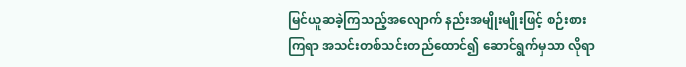မြင်ယူဆခဲ့ကြသည့်အလျောက် နည်းအမျိုးမျိုးဖြင့် စဉ်းစားကြရာ အသင်းတစ်သင်းတည်ထောင်၍ ဆောင်ရွက်မှသာ လိုရာ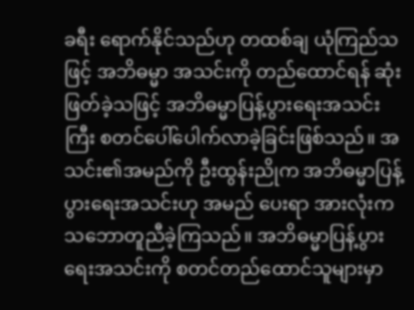ခရီး ရောက်နိုင်သည်ဟု တထစ်ချ ယုံကြည်သဖြင့် အဘိဓမ္မာ အသင်းကို တည်ထောင်ရန် ဆုံးဖြတ်ခဲ့သဖြင့် အဘိဓမ္မာပြန့်ပွားရေးအသင်းကြီး စတင်ပေါ်ပေါက်လာခဲ့ခြင်းဖြစ်သည်။ အသင်း၏အမည်ကို ဦးထွန်းညိုက အဘိဓမ္မာပြန့်ပွားရေးအသင်းဟု အမည် ပေးရာ အားလုံးက သဘောတူညီခဲ့ကြသည်။ အဘိဓမ္မာပြန့်ပွားရေးအသင်းကို စတင်တည်ထောင်သူများမှာ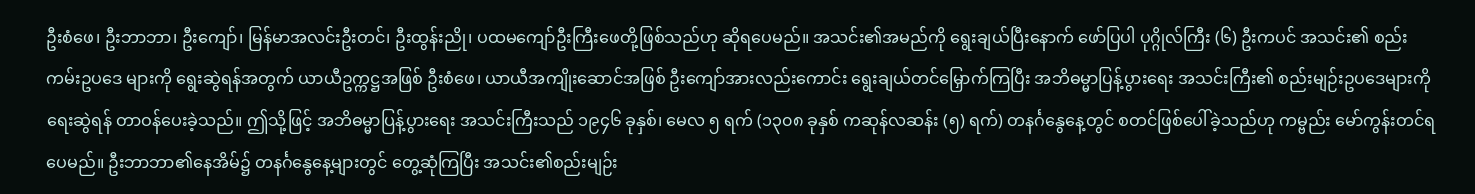ဦးစံဖေ၊ ဦးဘာဘာ၊ ဦးကျော်၊ မြန်မာအလင်းဦးတင်၊ ဦးထွန်းညို၊ ပထမကျော်ဦးကြီးဖေတို့ဖြစ်သည်ဟု ဆိုရပေမည်။ အသင်း၏အမည်ကို ရွေးချယ်ပြီးနောက် ဖော်ပြပါ ပုဂ္ဂိုလ်ကြီး (၆) ဦးကပင် အသင်း၏ စည်းကမ်းဥပဒေ များကို ရွေးဆွဲရန်အတွက် ယာယီဥက္ကဋ္ဌအဖြစ် ဦးစံဖေ၊ ယာယီအကျိုးဆောင်အဖြစ် ဦးကျော်အားလည်းကောင်း ရွေးချယ်တင်မြှောက်ကြပြီး အဘိဓမ္မာပြန့်ပွားရေး အသင်းကြီး၏ စည်းမျဉ်းဥပဒေများကို ရေးဆွဲရန် တာဝန်ပေးခဲ့သည်။ ဤသို့ဖြင့် အဘိဓမ္မာပြန့်ပွားရေး အသင်းကြီးသည် ၁၉၄၆ ခုနှစ်၊ မေလ ၅ ရက် (၁၃၀၈ ခုနှစ် ကဆုန်လဆန်း (၅) ရက်) တနင်္ဂနွေနေ့တွင် စတင်ဖြစ်ပေါ်ခဲ့သည်ဟု ကမ္ဗည်း မော်ကွန်းတင်ရပေမည်။ ဦးဘာဘာ၏နေအိမ်၌ တနင်္ဂနွေနေ့များတွင် တွေ့ဆုံကြပြီး အသင်း၏စည်းမျဉ်း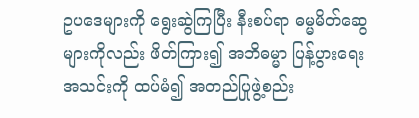ဥပဒေများကို ရွေးဆွဲကြပြီး နီးစပ်ရာ ဓမ္မမိတ်ဆွေများကိုလည်း ဖိတ်ကြား၍ အဘိဓမ္မာ ပြန့်ပွားရေးအသင်းကို ထပ်မံ၍ အတည်ပြုဖွဲ့စည်း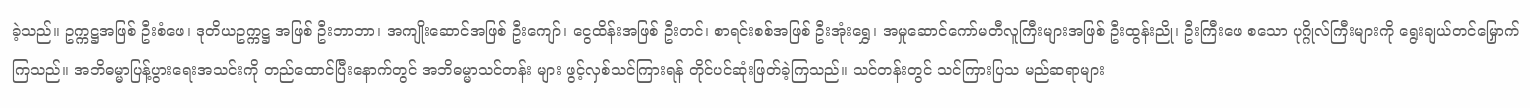ခဲ့သည်။ ဥက္ကဋ္ဌအဖြစ် ဦးစံဖေ၊ ဒုတိယဥက္ကဋ္ဌ အဖြစ် ဦးဘာဘာ၊ အကျိုးဆောင်အဖြစ် ဦးကျော်၊ ငွေထိန်းအဖြစ် ဦးတင်၊ စာရင်းစစ်အဖြစ် ဦးအုံးရွှေ၊ အမှုဆောင်ကော်မတီလူကြီးများအဖြစ် ဦးထွန်းညို၊ ဦးကြီးဖေ စသော ပုဂ္ဂိုလ်ကြီးများကို ရွေးချယ်တင်မြှောက်ကြသည်။ အဘိဓမ္မာပြန့်ပွားရေးအသင်းကို တည်ထောင်ပြီးနောက်တွင် အဘိဓမ္မာသင်တန်း များ ဖွင့်လှစ်သင်ကြားရန် တိုင်ပင်ဆုံးဖြတ်ခဲ့ကြသည်။ သင်တန်းတွင် သင်ကြားပြသ မည်ဆရာများ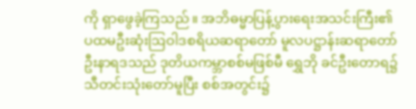ကို ရှာဖွေခဲ့ကြသည်။ အဘိဓမ္မာပြန့်ပွားရေးအသင်းကြီး၏ ပထမဦးဆုံးဩဝါဒစရိယဆရာတော် မူလပဋ္ဌာန်းဆရာတော် ဦးနာရဒသည် ဒုတိယကမ္ဘာစစ်မဖြစ်မီ ရွှေဘို ခင်ဦးတောရ၌ သီတင်းသုံးတော်မူပြီး စစ်အတွင်း၌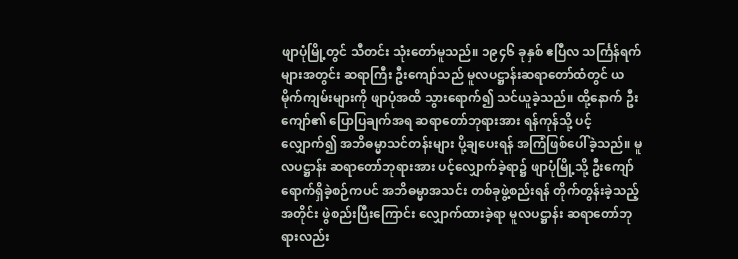ဖျာပုံမြို့တွင် သီတင်း သုံးတော်မူသည်။ ၁၉၄၆ ခုနှစ် ဧပြီလ သင်္ကြန်ရက် များအတွင်း ဆရာကြီး ဦးကျော်သည် မူလပဋ္ဌာန်းဆရာတော်ထံတွင် ယမိုက်ကျမ်းများကို ဖျာပုံအထိ သွားရောက်၍ သင်ယူခဲ့သည်။ ထို့နောက် ဦးကျော်၏ ပြောပြချက်အရ ဆရာတော်ဘုရားအား ရန်ကုန်သို့ ပင့်လျှောက်၍ အဘိဓမ္မာသင်တန်းများ ပို့ချပေးရန် အကြံဖြစ်ပေါ်ခဲ့သည်။ မူလပဋ္ဌာန်း ဆရာတော်ဘုရားအား ပင့်လျှောက်ခဲ့ရာ၌ ဖျာပုံမြို့သို့ ဦးကျော်ရောက်ရှိခဲ့စဉ်ကပင် အဘိဓမ္မာအသင်း တစ်ခုဖွဲ့စည်းရန် တိုက်တွန်းခဲ့သည့်အတိုင်း ဖွဲစည်းပြီးကြောင်း လျှောက်ထားခဲ့ရာ မူလပဋ္ဌာန်း ဆရာတော်ဘုရားလည်း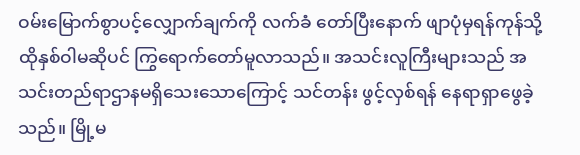ဝမ်းမြောက်စွာပင့်လျှောက်ချက်ကို လက်ခံ တော်ပြီးနောက် ဖျာပုံမှရန်ကုန်သို့ ထိုနှစ်ဝါမဆိုပင် ကြွရောက်တော်မူလာသည်။ အသင်းလူကြီးများသည် အသင်းတည်ရာဌာနမရှိသေးသောကြောင့် သင်တန်း ဖွင့်လှစ်ရန် နေရာရှာဖွေခဲ့သည်။ မြို့မ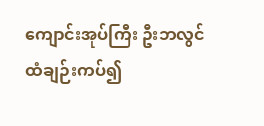ကျောင်းအုပ်ကြီး ဦးဘလွင်ထံချဉ်းကပ်၍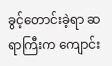ခွင့်တောင်းခဲ့ရာ ဆရာကြီးက ကျောင်း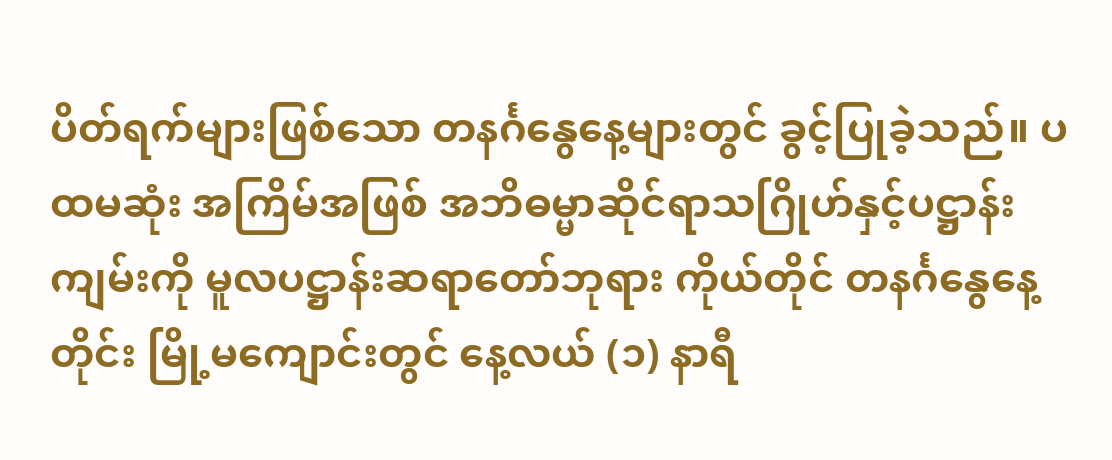ပိတ်ရက်များဖြစ်သော တနင်္ဂနွေနေ့များတွင် ခွင့်ပြုခဲ့သည်။ ပထမဆုံး အကြိမ်အဖြစ် အဘိဓမ္မာဆိုင်ရာသဂြိုဟ်နှင့်ပဋ္ဌာန်းကျမ်းကို မူလပဋ္ဌာန်းဆရာတော်ဘုရား ကိုယ်တိုင် တနင်္ဂနွေနေ့တိုင်း မြို့မကျောင်းတွင် နေ့လယ် (၁) နာရီ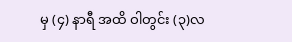မှ (၄) နာရီ အထိ ဝါတွင်း (၃)လ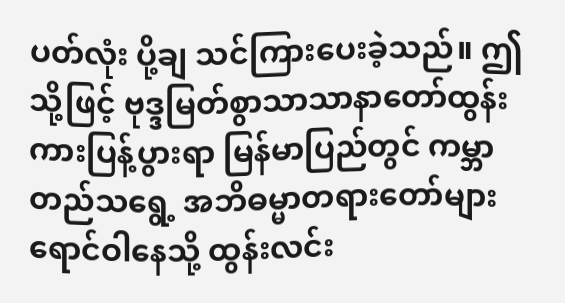ပတ်လုံး ပို့ချ သင်ကြားပေးခဲ့သည်။ ဤသို့ဖြင့် ဗုဒ္ဒမြတ်စွာသာသာနာတော်ထွန်းကားပြန့်ပွားရာ မြန်မာပြည်တွင် ကမ္ဘာတည်သရွေ့ အဘိဓမ္မာတရားတော်များ ရောင်ဝါနေသို့ ထွန်းလင်း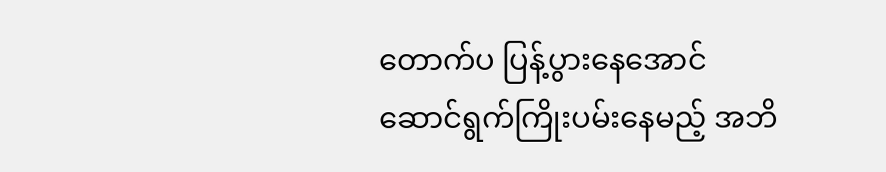တောက်ပ ပြန့်ပွားနေအောင် ဆောင်ရွက်ကြိုးပမ်းနေမည့် အဘိ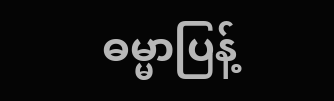ဓမ္မာပြန့်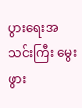ပွားရေးအသင်းကြီး မွေးဖွား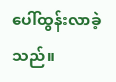ပေါ်ထွန်းလာခဲ့သည်။